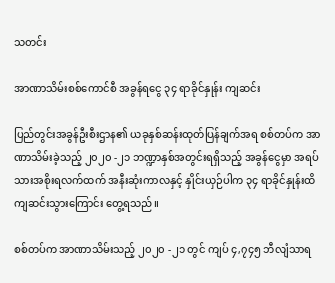သတင်း

အာဏာသိမ်းစစ်ကောင်စီ အခွန်ရငွေ ၃၄ ရာခိုင်နှုန်း ကျဆင်း

ပြည်တွင်းအခွန်ဦးစီးဌာန၏ ယခုနှစ်ဆန်းထုတ်ပြန်ချက်အရ စစ်တပ်က အာဏာသိမ်းခဲ့သည့် ၂၀၂၀ -၂၁ ဘဏ္ဍာနှစ်အတွင်းရရှိသည့် အခွန်ငွေမှာ အရပ်သားအစိုးရလက်ထက် အနီးဆုံးကာလနှင့် နှိုင်းယှဉ်ပါက ၃၄ ရာခိုင်နှုန်းထိ ကျဆင်းသွားကြောင်း တွေ့ရသည်။

စစ်တပ်က အာဏာသိမ်းသည့် ၂၀၂၀ -၂၁ တွင် ကျပ် ၄,၇၄၅ ဘီလျံသာရ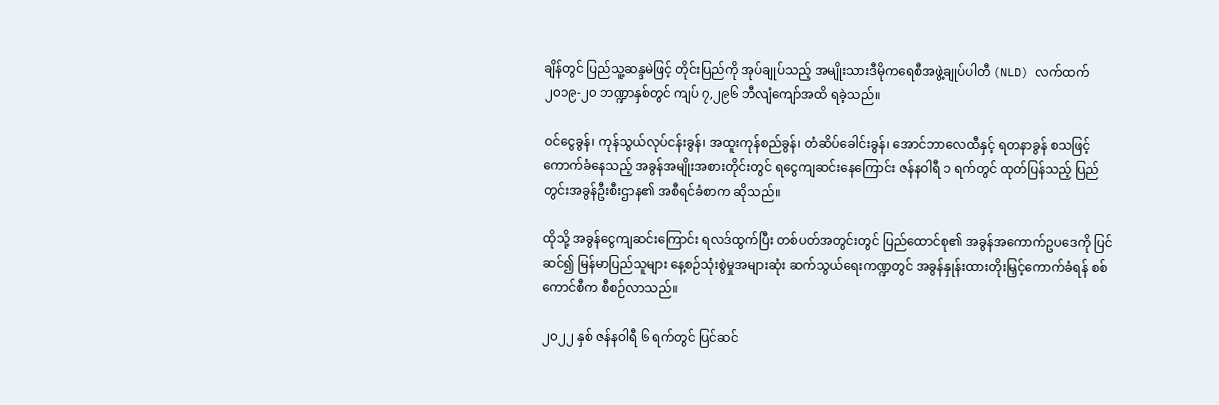ချိန်တွင် ပြည်သူ့ဆန္ဒမဲဖြင့် တိုင်းပြည်ကို အုပ်ချုပ်သည့် အမျိုးသားဒီမိုကရေစီအဖွဲ့ချုပ်ပါတီ (NLD) လက်ထက် ၂၀၁၉-၂၀ ဘဏ္ဍာနှစ်တွင် ကျပ် ၇,၂၉၆ ဘီလျံကျော်အထိ ရခဲ့သည်။

ဝင်ငွေခွန်၊ ကုန်သွယ်လုပ်ငန်းခွန်၊ အထူးကုန်စည်ခွန်၊ တံဆိပ်ခေါင်းခွန်၊ အောင်ဘာလေထီနှင့် ရတနာခွန် စသဖြင့် ကောက်ခံနေသည့် အခွန်အမျိုးအစားတိုင်းတွင် ရငွေကျဆင်းနေကြောင်း ဇန်နဝါရီ ၁ ရက်တွင် ထုတ်ပြန်သည့် ပြည်တွင်းအခွန်ဦးစီးဌာန၏ အစီရင်ခံစာက ဆိုသည်။

ထိုသို့ အခွန်ငွေကျဆင်းကြောင်း ရလဒ်ထွက်ပြီး တစ်ပတ်အတွင်းတွင် ပြည်ထောင်စု၏ အခွန်အကောက်ဥပဒေကို ပြင်ဆင်၍ မြန်မာပြည်သူများ နေ့စဉ်သုံးစွဲမှုအများဆုံး ဆက်သွယ်ရေးကဏ္ဍတွင် အခွန်နှုန်းထားတိုးမြှင့်ကောက်ခံရန် စစ်ကောင်စီက စီစဉ်လာသည်။

၂၀၂၂ နှစ် ဇန်နဝါရီ ၆ ရက်တွင် ပြင်ဆင်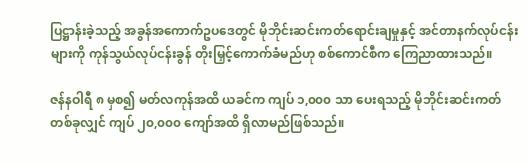ပြဋ္ဌာန်းခဲ့သည့် အခွန်အကောက်ဥပဒေတွင် မိုဘိုင်းဆင်းကတ်ရောင်းချမှုနှင့် အင်တာနက်လုပ်ငန်းများကို ကုန်သွယ်လုပ်ငန်းခွန် တိုးမြှင့်ကောက်ခံမည်ဟု စစ်ကောင်စီက ကြေညာထားသည်။

ဇန်နဝါရီ ၈ မှစ၍ မတ်လကုန်အထိ ယခင်က ကျပ် ၁,၀၀၀ သာ ပေးရသည့် မိုဘိုင်းဆင်းကတ်တစ်ခုလျှင် ကျပ် ၂၀,၀၀၀ ကျော်အထိ ရှိလာမည်ဖြစ်သည်။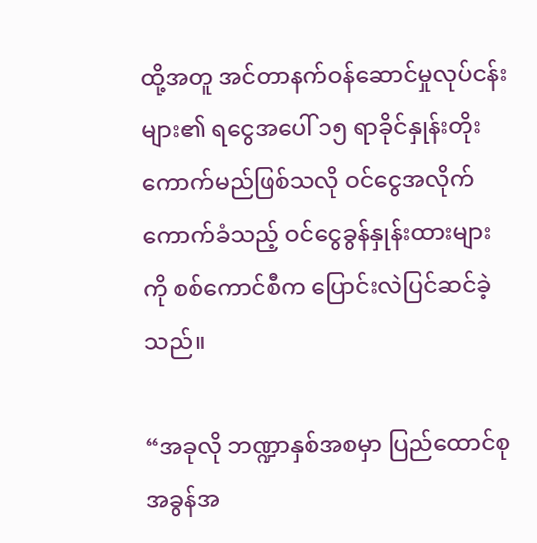ထို့အတူ အင်တာနက်ဝန်ဆောင်မှုလုပ်ငန်းများ၏ ရငွေအပေါ် ၁၅ ရာခိုင်နှုန်းတိုးကောက်မည်ဖြစ်သလို ဝင်ငွေအလိုက် ကောက်ခံသည့် ဝင်ငွေခွန်နှုန်းထားများကို စစ်ကောင်စီက ပြောင်းလဲပြင်ဆင်ခဲ့သည်။

“အခုလို ဘဏ္ဍာနှစ်အစမှာ ပြည်ထောင်စုအခွန်အ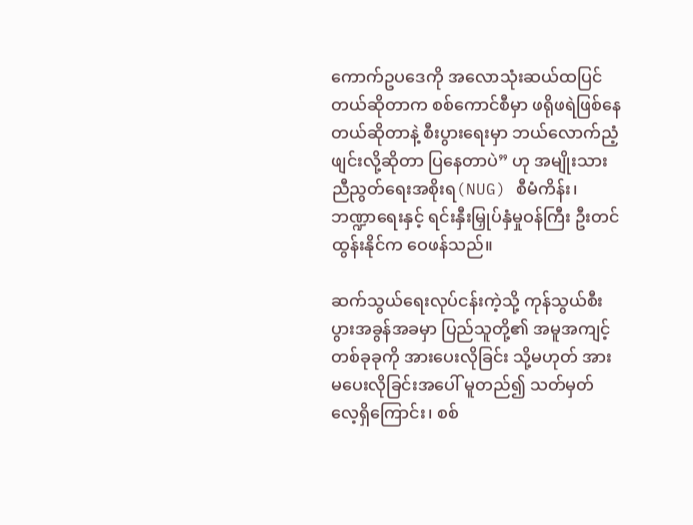ကောက်ဥပဒေကို အလောသုံးဆယ်ထပြင်တယ်ဆိုတာက စစ်ကောင်စီမှာ ဖရိုဖရဲဖြစ်နေတယ်ဆိုတာနဲ့ စီးပွားရေးမှာ ဘယ်လောက်ညံ့ဖျင်းလို့ဆိုတာ ပြနေတာပဲ” ဟု အမျိုးသားညီညွတ်ရေးအစိုးရ(NUG) စီမံကိန်း၊ ဘဏ္ဍာရေးနှင့် ရင်းနှီးမြှုပ်နှံမှုဝန်ကြီး ဦးတင်ထွန်းနိုင်က ဝေဖန်သည်။

ဆက်သွယ်ရေးလုပ်ငန်းကဲ့သို့ ကုန်သွယ်စီးပွားအခွန်အခမှာ ပြည်သူတို့၏ အမူအကျင့်တစ်ခုခုကို အားပေးလိုခြင်း သို့မဟုတ် အားမပေးလိုခြင်းအပေါ် မူတည်၍ သတ်မှတ်လေ့ရှိကြောင်း၊ စစ်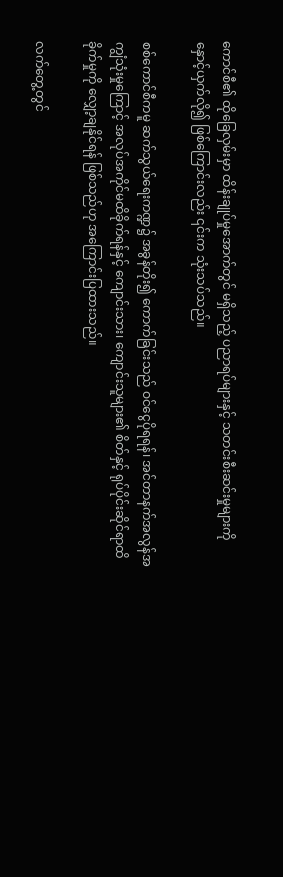ကောင်စီ၏ ထိုခြေလှမ်းမှာ ထိန်းချုပ်မှုအောက်တွင် မရှိသည့် ပညာရပ်များနှင့် သတင်းစီးဆင်းမှုများကို နှောင့်ယှက်လို၍ ဖြစ်ကြောင်းလည်း ၎င်းက သုံးသပ်သည်။

စစ်ကောင်စီကမူ ဆက်သွယ်ရေးကဏ္ဍ၌ အခွန်တိုး၍ ကောက်ခြင်းသည် ဝင်ငွေပိုရရန်၊ အင်တာနက်အလွန်အကျွံသုံးမှုကြောင့် အလုပ်အကိုင်မထိခိုက်ရန်နှင့် ကျောင်းသား၊ ကျောင်းသူများ၏ စိတ်နှင့် ရုပ်ပိုင်းဆိုင်ရာထိခိုက်မှုကို လျှော့ချနိုင်ရန် ဖြစ်သည်ဟု အကြောင်းပြထားသည်။

လက်တွေ့တွင်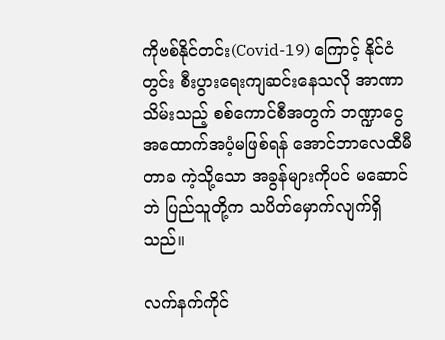ကိုဗစ်နိုင်တင်း(Covid-19) ကြောင့် နိုင်ငံတွင်း စီးပွားရေးကျဆင်းနေသလို အာဏာသိမ်းသည့် စစ်ကောင်စီအတွက် ဘဏ္ဍာငွေအထောက်အပံ့မဖြစ်ရန် အောင်ဘာလေထီမီတာခ ကဲ့သို့သော အခွန်များကိုပင် မဆောင်ဘဲ ပြည်သူတို့က သပိတ်မှောက်လျက်ရှိသည်။

လက်နက်ကိုင်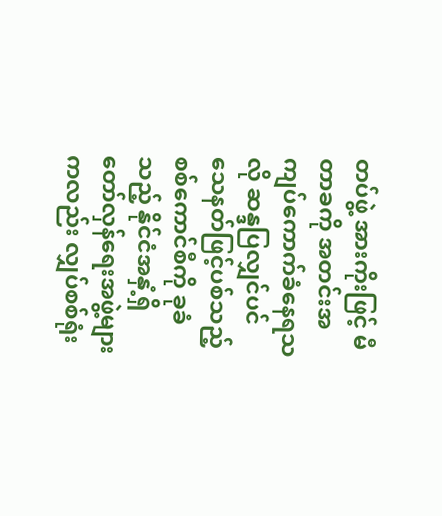တပ်ဖွဲ့ အားကိုးဖြင့် မီတာခကို အတင်းအကျပ်ကောက်ခံနေရသလို ဆန္ဒပြလျှင်ပင် သေနတ်ဖြင့်ပစ်သည့် စစ်ကောင်စီကို ခုခံသည့် နိုင်ငံအနှံ့ရှိ တော်လှန်ရေးအဖွဲ့များကလည်း လျှပ်စစ်ရုံး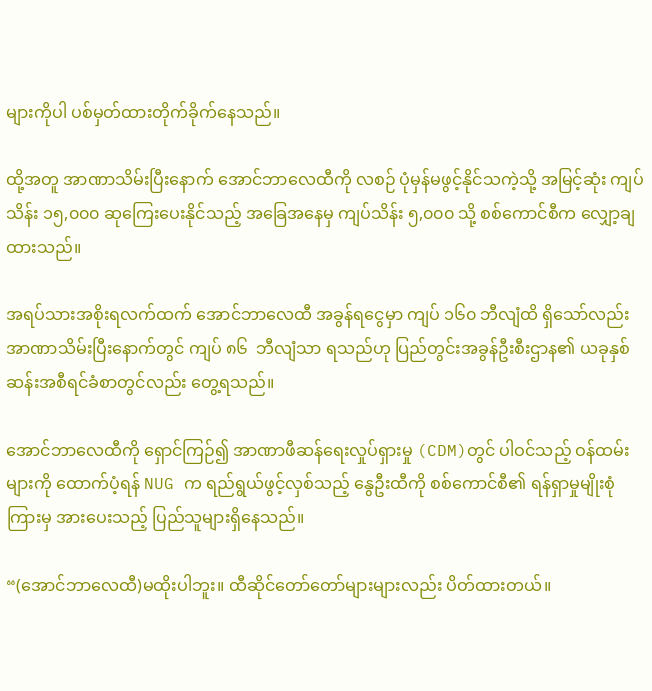များကိုပါ ပစ်မှတ်ထားတိုက်ခိုက်နေသည်။

ထို့အတူ အာဏာသိမ်းပြီးနောက် အောင်ဘာလေထီကို လစဉ် ပုံမှန်မဖွင့်နိုင်သကဲ့သို့ အမြင့်ဆုံး ကျပ်သိန်း ၁၅,၀၀၀ ဆုကြေးပေးနိုင်သည့် အခြေအနေမှ ကျပ်သိန်း ၅,၀၀၀ သို့ စစ်ကောင်စီက လျှော့ချထားသည်။

အရပ်သားအစိုးရလက်ထက် အောင်ဘာလေထီ အခွန်ရငွေမှာ ကျပ် ၁၆၀ ဘီလျံထိ ရှိသော်လည်း အာဏာသိမ်းပြီးနောက်တွင် ကျပ် ၈၆  ဘီလျံသာ ရသည်ဟု ပြည်တွင်းအခွန်ဦးစီးဌာန၏ ယခုနှစ်ဆန်းအစီရင်ခံစာတွင်လည်း တွေ့ရသည်။

အောင်ဘာလေထီကို ရှောင်ကြဉ်၍ အာဏာဖီဆန်ရေးလှုပ်ရှားမှု (CDM)တွင် ပါဝင်သည့် ဝန်ထမ်းများကို ထောက်ပံ့ရန် NUG က ရည်ရွယ်ဖွင့်လှစ်သည့် နွေဦးထီကို စစ်ကောင်စီ၏ ရန်ရှာမှုမျိုးစုံကြားမှ အားပေးသည့် ပြည်သူများရှိနေသည်။

“(အောင်ဘာလေထီ)မထိုးပါဘူး။ ထီဆိုင်တော်တော်များများလည်း ပိတ်ထားတယ်။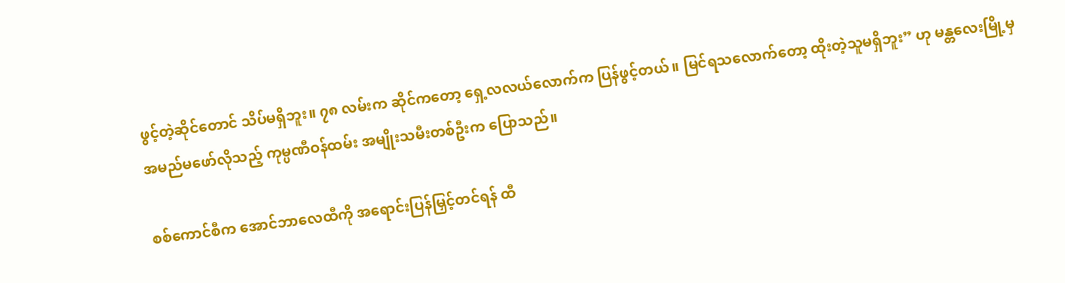ဖွင့်တဲ့ဆိုင်တောင် သိပ်မရှိဘူး။ ၇၈ လမ်းက ဆိုင်ကတော့ ရှေ့လလယ်လောက်က ပြန်ဖွင့်တယ်။ မြင်ရသလောက်တော့ ထိုးတဲ့သူမရှိဘူး” ဟု မန္တလေးမြို့မှ အမည်မဖော်လိုသည့် ကုမ္ပဏီဝန်ထမ်း အမျိုးသမီးတစ်ဦးက ပြောသည်။

စစ်ကောင်စီက အောင်ဘာလေထီကို အရောင်းပြန်မြှင့်တင်ရန် ထီ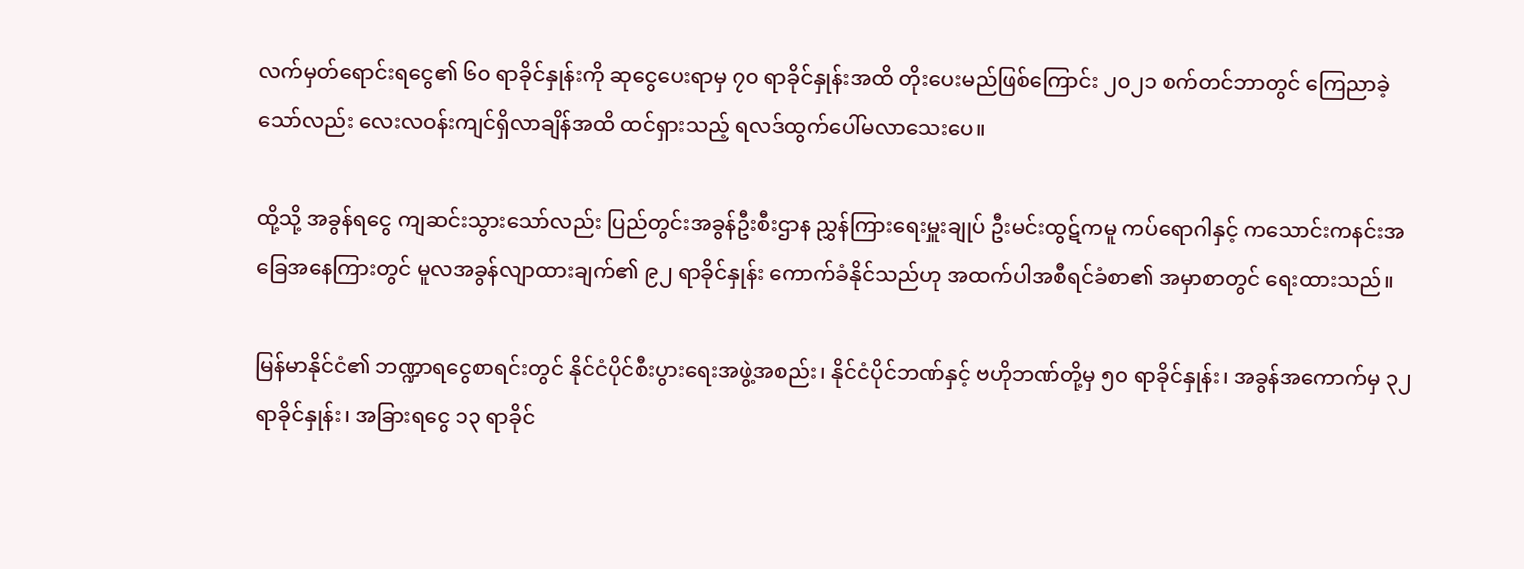လက်မှတ်ရောင်းရငွေ၏ ၆၀ ရာခိုင်နှုန်းကို ဆုငွေပေးရာမှ ၇၀ ရာခိုင်နှုန်းအထိ တိုးပေးမည်ဖြစ်ကြောင်း ၂၀၂၁ စက်တင်ဘာတွင် ကြေညာခဲ့သော်လည်း လေးလဝန်းကျင်ရှိလာချိန်အထိ ထင်ရှားသည့် ရလဒ်ထွက်ပေါ်မလာသေးပေ။

ထို့သို့ အခွန်ရငွေ ကျဆင်းသွားသော်လည်း ပြည်တွင်းအခွန်ဦးစီးဌာန ညွှန်ကြားရေးမှူးချုပ် ဦးမင်းထွဋ်ကမူ ကပ်ရောဂါနှင့် ကသောင်းကနင်းအခြေအနေကြားတွင် မူလအခွန်လျာထားချက်၏ ၉၂ ရာခိုင်နှုန်း ကောက်ခံနိုင်သည်ဟု အထက်ပါအစီရင်ခံစာ၏ အမှာစာတွင် ရေးထားသည်။

မြန်မာနိုင်ငံ၏ ဘဏ္ဍာရငွေစာရင်းတွင် နိုင်ငံပိုင်စီးပွားရေးအဖွဲ့အစည်း၊ နိုင်ငံပိုင်ဘဏ်နှင့် ဗဟိုဘဏ်တို့မှ ၅၀ ရာခိုင်နှုန်း၊ အခွန်အကောက်မှ ၃၂ ရာခိုင်နှုန်း၊ အခြားရငွေ ၁၃ ရာခိုင်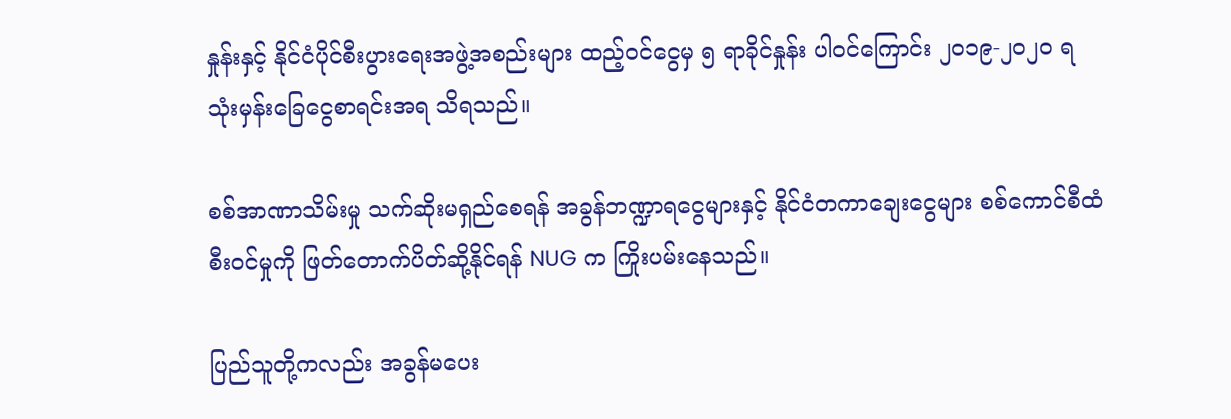နှုန်းနှင့် နိုင်ငံပိုင်စီးပွားရေးအဖွဲ့အစည်းများ ထည့်ဝင်ငွေမှ ၅ ရာခိုင်နှုန်း ပါဝင်ကြောင်း ၂၀၁၉-၂၀၂၀ ရသုံးမှန်းခြေငွေစာရင်းအရ သိရသည်။

စစ်အာဏာသိမ်းမှု သက်ဆိုးမရှည်စေရန် အခွန်ဘဏ္ဍာရငွေများနှင့် နိုင်ငံတကာချေးငွေများ စစ်ကောင်စီထံ စီးဝင်မှုကို ဖြတ်တောက်ပိတ်ဆို့နိုင်ရန် NUG က ကြိုးပမ်းနေသည်။

ပြည်သူတို့ကလည်း အခွန်မပေး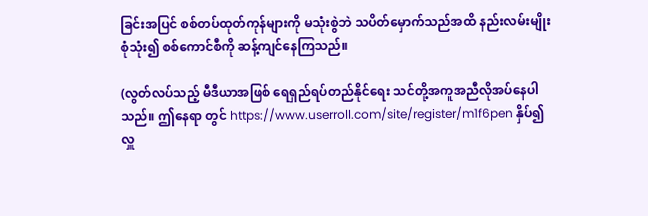ခြင်းအပြင် စစ်တပ်ထုတ်ကုန်များကို မသုံးစွဲဘဲ သပိတ်မှောက်သည်အထိ နည်းလမ်းမျိုးစုံသုံး၍ စစ်ကောင်စီကို ဆန့်ကျင်နေကြသည်။

(လွတ်လပ်သည့် မီဒီယာအဖြစ် ရေရှည်ရပ်တည်နိုင်ရေး သင်တို့အကူအညီလိုအပ်နေပါသည်။ ဤနေရာ တွင် https://www.userroll.com/site/register/m1f6pen နှိပ်၍ လှူ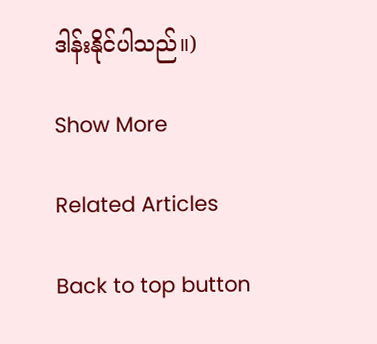ဒါန်းနိုင်ပါသည်။)

Show More

Related Articles

Back to top button